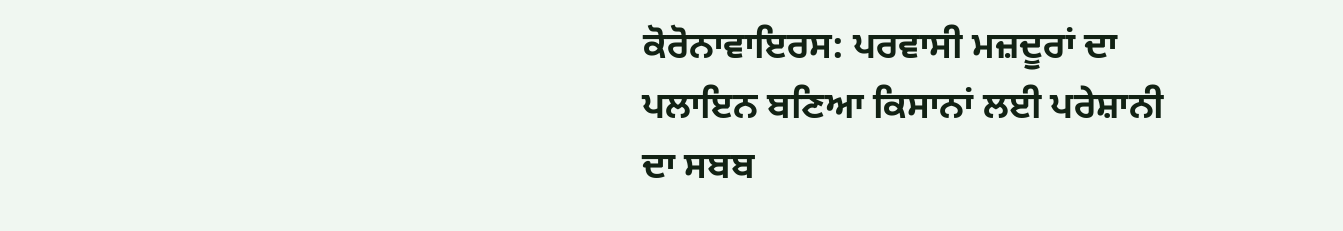ਕੋਰੋਨਾਵਾਇਰਸ: ਪਰਵਾਸੀ ਮਜ਼ਦੂਰਾਂ ਦਾ ਪਲਾਇਨ ਬਣਿਆ ਕਿਸਾਨਾਂ ਲਈ ਪਰੇਸ਼ਾਨੀ ਦਾ ਸਬਬ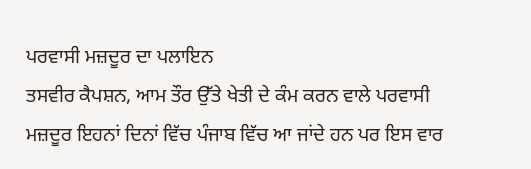ਪਰਵਾਸੀ ਮਜ਼ਦੂਰ ਦਾ ਪਲਾਇਨ
ਤਸਵੀਰ ਕੈਪਸ਼ਨ, ਆਮ ਤੌਰ ਉੱਤੇ ਖੇਤੀ ਦੇ ਕੰਮ ਕਰਨ ਵਾਲੇ ਪਰਵਾਸੀ ਮਜ਼ਦੂਰ ਇਹਨਾਂ ਦਿਨਾਂ ਵਿੱਚ ਪੰਜਾਬ ਵਿੱਚ ਆ ਜਾਂਦੇ ਹਨ ਪਰ ਇਸ ਵਾਰ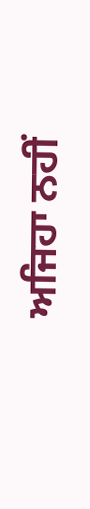ਅਜਿਹਾ ਨਹੀਂ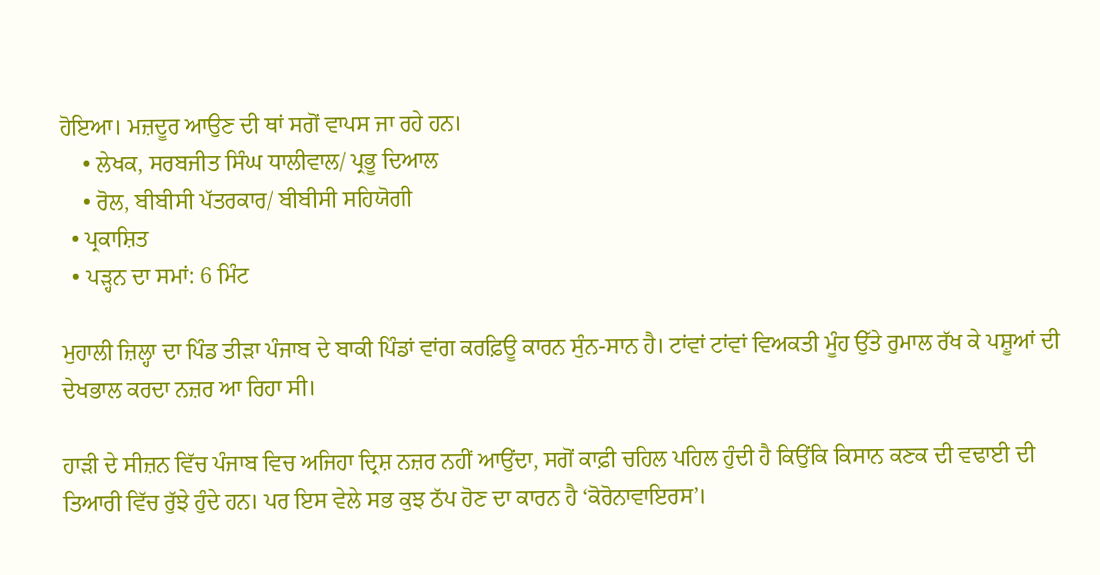ਹੋਇਆ। ਮਜ਼ਦੂਰ ਆਉਣ ਦੀ ਥਾਂ ਸਗੋਂ ਵਾਪਸ ਜਾ ਰਹੇ ਹਨ।
    • ਲੇਖਕ, ਸਰਬਜੀਤ ਸਿੰਘ ਧਾਲੀਵਾਲ/ ਪ੍ਰਭੂ ਦਿਆਲ
    • ਰੋਲ, ਬੀਬੀਸੀ ਪੱਤਰਕਾਰ/ ਬੀਬੀਸੀ ਸਹਿਯੋਗੀ
  • ਪ੍ਰਕਾਸ਼ਿਤ
  • ਪੜ੍ਹਨ ਦਾ ਸਮਾਂ: 6 ਮਿੰਟ

ਮੁਹਾਲੀ ਜ਼ਿਲ੍ਹਾ ਦਾ ਪਿੰਡ ਤੀੜਾ ਪੰਜਾਬ ਦੇ ਬਾਕੀ ਪਿੰਡਾਂ ਵਾਂਗ ਕਰਫ਼ਿਊ ਕਾਰਨ ਸੁੰਨ-ਸਾਨ ਹੈ। ਟਾਂਵਾਂ ਟਾਂਵਾਂ ਵਿਅਕਤੀ ਮੂੰਹ ਉੱਤੇ ਰੁਮਾਲ ਰੱਖ ਕੇ ਪਸ਼ੂਆਂ ਦੀ ਦੇਖਭਾਲ ਕਰਦਾ ਨਜ਼ਰ ਆ ਰਿਹਾ ਸੀ।

ਹਾੜੀ ਦੇ ਸੀਜ਼ਨ ਵਿੱਚ ਪੰਜਾਬ ਵਿਚ ਅਜਿਹਾ ਦ੍ਰਿਸ਼ ਨਜ਼ਰ ਨਹੀਂ ਆਉਂਦਾ, ਸਗੋਂ ਕਾਫ਼ੀ ਚਹਿਲ ਪਹਿਲ ਹੁੰਦੀ ਹੈ ਕਿਉਂਕਿ ਕਿਸਾਨ ਕਣਕ ਦੀ ਵਢਾਈ ਦੀ ਤਿਆਰੀ ਵਿੱਚ ਰੁੱਝੇ ਹੁੰਦੇ ਹਨ। ਪਰ ਇਸ ਵੇਲੇ ਸਭ ਕੁਝ ਠੱਪ ਹੋਣ ਦਾ ਕਾਰਨ ਹੈ ‘ਕੋਰੋਨਾਵਾਇਰਸ’।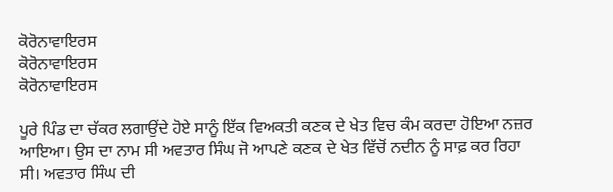ਕੋਰੋਨਾਵਾਇਰਸ
ਕੋਰੋਨਾਵਾਇਰਸ
ਕੋਰੋਨਾਵਾਇਰਸ

ਪੂਰੇ ਪਿੰਡ ਦਾ ਚੱਕਰ ਲਗਾਉਂਦੇ ਹੋਏ ਸਾਨੂੰ ਇੱਕ ਵਿਅਕਤੀ ਕਣਕ ਦੇ ਖੇਤ ਵਿਚ ਕੰਮ ਕਰਦਾ ਹੋਇਆ ਨਜ਼ਰ ਆਇਆ। ਉਸ ਦਾ ਨਾਮ ਸੀ ਅਵਤਾਰ ਸਿੰਘ ਜੋ ਆਪਣੇ ਕਣਕ ਦੇ ਖੇਤ ਵਿੱਚੋਂ ਨਦੀਨ ਨੂੰ ਸਾਫ਼ ਕਰ ਰਿਹਾ ਸੀ। ਅਵਤਾਰ ਸਿੰਘ ਦੀ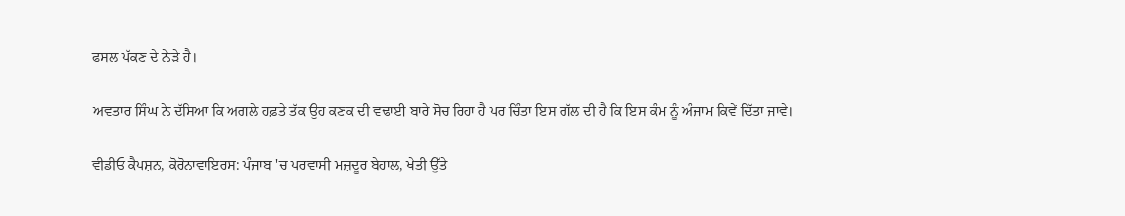ਫਸਲ ਪੱਕਣ ਦੇ ਨੇੜੇ ਹੈ।

ਅਵਤਾਰ ਸਿੰਘ ਨੇ ਦੱਸਿਆ ਕਿ ਅਗਲੇ ਹਫ਼ਤੇ ਤੱਕ ਉਹ ਕਣਕ ਦੀ ਵਢਾਈ ਬਾਰੇ ਸੋਚ ਰਿਹਾ ਹੈ ਪਰ ਚਿੰਤਾ ਇਸ ਗੱਲ ਦੀ ਹੈ ਕਿ ਇਸ ਕੰਮ ਨੂੰ ਅੰਜਾਮ ਕਿਵੇਂ ਦਿੱਤਾ ਜਾਵੇ।

ਵੀਡੀਓ ਕੈਪਸ਼ਨ, ਕੋਰੋਨਾਵਾਇਰਸ: ਪੰਜਾਬ 'ਚ ਪਰਵਾਸੀ ਮਜ਼ਦੂਰ ਬੇਹਾਲ, ਖੇਤੀ ਉੱਤੇ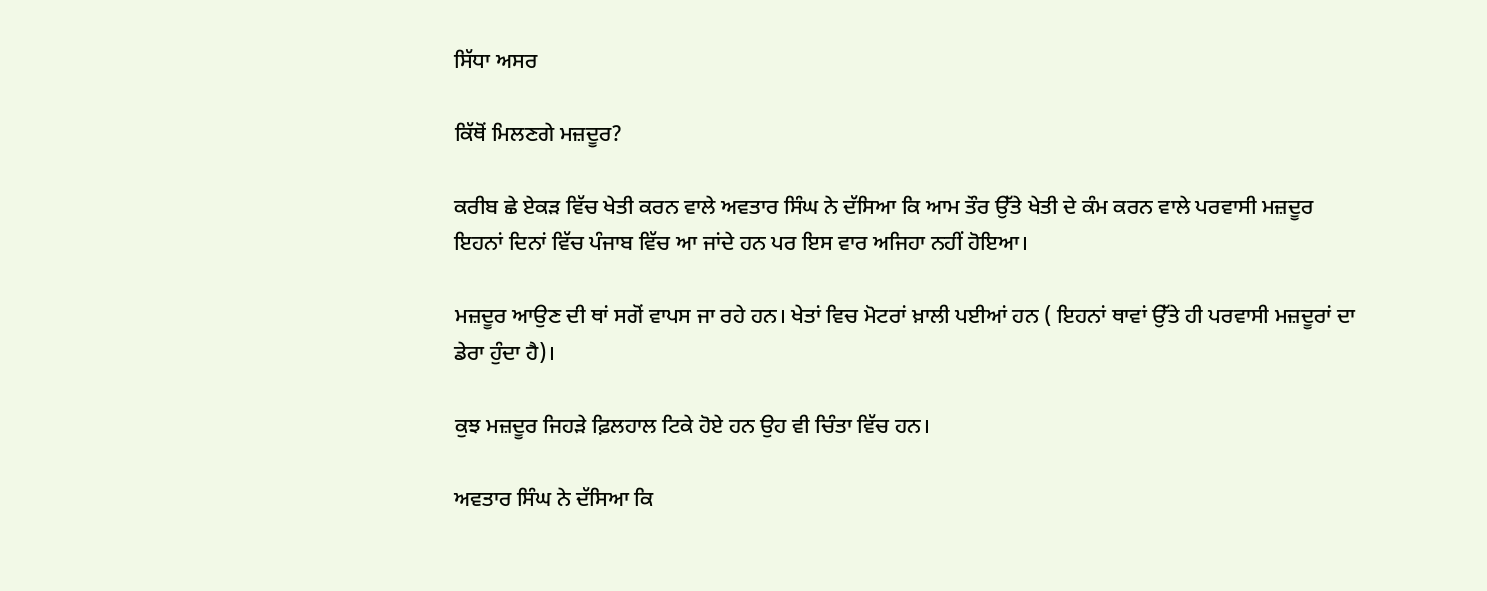ਸਿੱਧਾ ਅਸਰ

ਕਿੱਥੋਂ ਮਿਲਣਗੇ ਮਜ਼ਦੂਰ?

ਕਰੀਬ ਛੇ ਏਕੜ ਵਿੱਚ ਖੇਤੀ ਕਰਨ ਵਾਲੇ ਅਵਤਾਰ ਸਿੰਘ ਨੇ ਦੱਸਿਆ ਕਿ ਆਮ ਤੌਰ ਉੱਤੇ ਖੇਤੀ ਦੇ ਕੰਮ ਕਰਨ ਵਾਲੇ ਪਰਵਾਸੀ ਮਜ਼ਦੂਰ ਇਹਨਾਂ ਦਿਨਾਂ ਵਿੱਚ ਪੰਜਾਬ ਵਿੱਚ ਆ ਜਾਂਦੇ ਹਨ ਪਰ ਇਸ ਵਾਰ ਅਜਿਹਾ ਨਹੀਂ ਹੋਇਆ।

ਮਜ਼ਦੂਰ ਆਉਣ ਦੀ ਥਾਂ ਸਗੋਂ ਵਾਪਸ ਜਾ ਰਹੇ ਹਨ। ਖੇਤਾਂ ਵਿਚ ਮੋਟਰਾਂ ਖ਼ਾਲੀ ਪਈਆਂ ਹਨ ( ਇਹਨਾਂ ਥਾਵਾਂ ਉੱਤੇ ਹੀ ਪਰਵਾਸੀ ਮਜ਼ਦੂਰਾਂ ਦਾ ਡੇਰਾ ਹੁੰਦਾ ਹੈ)।

ਕੁਝ ਮਜ਼ਦੂਰ ਜਿਹੜੇ ਫ਼ਿਲਹਾਲ ਟਿਕੇ ਹੋਏ ਹਨ ਉਹ ਵੀ ਚਿੰਤਾ ਵਿੱਚ ਹਨ।

ਅਵਤਾਰ ਸਿੰਘ ਨੇ ਦੱਸਿਆ ਕਿ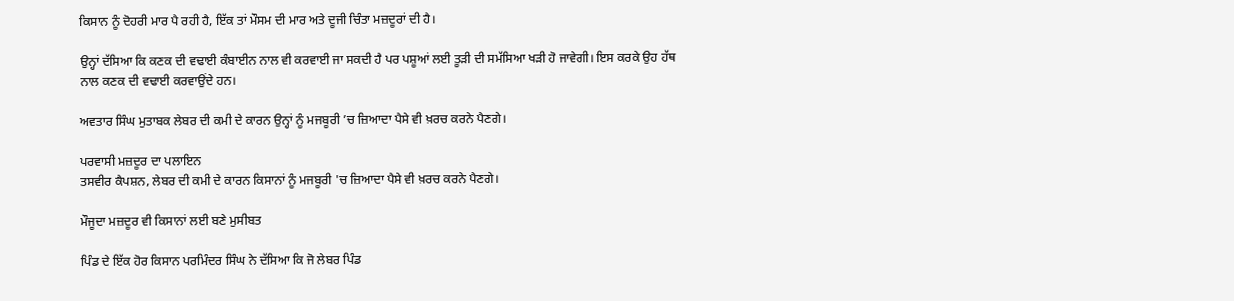ਕਿਸਾਨ ਨੂੰ ਦੋਹਰੀ ਮਾਰ ਪੈ ਰਹੀ ਹੈ, ਇੱਕ ਤਾਂ ਮੌਸਮ ਦੀ ਮਾਰ ਅਤੇ ਦੂਜੀ ਚਿੰਤਾ ਮਜ਼ਦੂਰਾਂ ਦੀ ਹੈ।

ਉਨ੍ਹਾਂ ਦੱਸਿਆ ਕਿ ਕਣਕ ਦੀ ਵਢਾਈ ਕੰਬਾਈਨ ਨਾਲ ਵੀ ਕਰਵਾਈ ਜਾ ਸਕਦੀ ਹੈ ਪਰ ਪਸ਼ੂਆਂ ਲਈ ਤੂੜੀ ਦੀ ਸਮੱਸਿਆ ਖੜੀ ਹੋ ਜਾਵੇਗੀ। ਇਸ ਕਰਕੇ ਉਹ ਹੱਥ ਨਾਲ ਕਣਕ ਦੀ ਵਢਾਈ ਕਰਵਾਉਂਦੇ ਹਨ।

ਅਵਤਾਰ ਸਿੰਘ ਮੁਤਾਬਕ ਲੇਬਰ ਦੀ ਕਮੀ ਦੇ ਕਾਰਨ ਉਨ੍ਹਾਂ ਨੂੰ ਮਜਬੂਰੀ ’ਚ ਜ਼ਿਆਦਾ ਪੈਸੇ ਵੀ ਖ਼ਰਚ ਕਰਨੇ ਪੈਣਗੇ।

ਪਰਵਾਸੀ ਮਜ਼ਦੂਰ ਦਾ ਪਲਾਇਨ
ਤਸਵੀਰ ਕੈਪਸ਼ਨ, ਲੇਬਰ ਦੀ ਕਮੀ ਦੇ ਕਾਰਨ ਕਿਸਾਨਾਂ ਨੂੰ ਮਜਬੂਰੀ 'ਚ ਜ਼ਿਆਦਾ ਪੈਸੇ ਵੀ ਖ਼ਰਚ ਕਰਨੇ ਪੈਣਗੇ।

ਮੌਜੂਦਾ ਮਜ਼ਦੂਰ ਵੀ ਕਿਸਾਨਾਂ ਲਈ ਬਣੇ ਮੁਸੀਬਤ

ਪਿੰਡ ਦੇ ਇੱਕ ਹੋਰ ਕਿਸਾਨ ਪਰਮਿੰਦਰ ਸਿੰਘ ਨੇ ਦੱਸਿਆ ਕਿ ਜੋ ਲੇਬਰ ਪਿੰਡ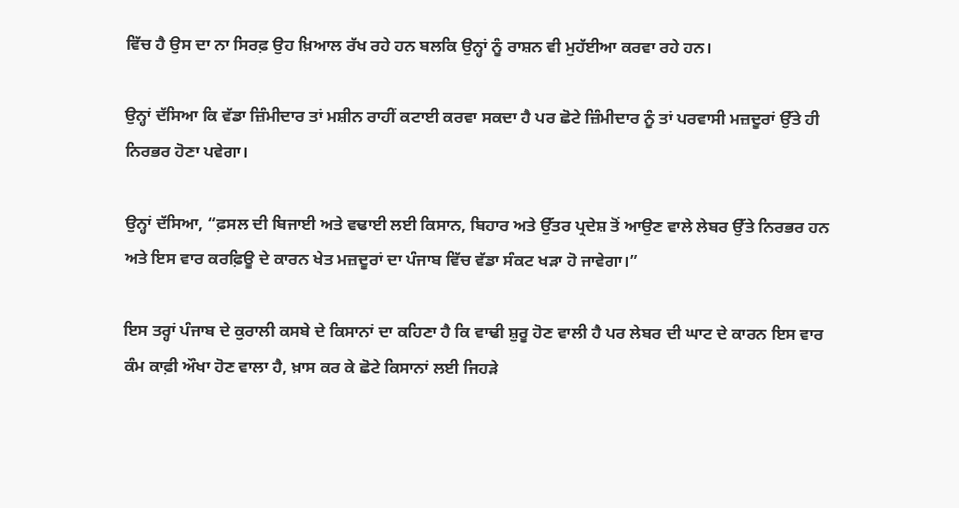ਵਿੱਚ ਹੈ ਉਸ ਦਾ ਨਾ ਸਿਰਫ਼ ਉਹ ਖ਼ਿਆਲ ਰੱਖ ਰਹੇ ਹਨ ਬਲਕਿ ਉਨ੍ਹਾਂ ਨੂੰ ਰਾਸ਼ਨ ਵੀ ਮੁਹੱਈਆ ਕਰਵਾ ਰਹੇ ਹਨ।

ਉਨ੍ਹਾਂ ਦੱਸਿਆ ਕਿ ਵੱਡਾ ਜ਼ਿੰਮੀਦਾਰ ਤਾਂ ਮਸ਼ੀਨ ਰਾਹੀਂ ਕਟਾਈ ਕਰਵਾ ਸਕਦਾ ਹੈ ਪਰ ਛੋਟੇ ਜ਼ਿੰਮੀਦਾਰ ਨੂੰ ਤਾਂ ਪਰਵਾਸੀ ਮਜ਼ਦੂਰਾਂ ਉੱਤੇ ਹੀ ਨਿਰਭਰ ਹੋਣਾ ਪਵੇਗਾ।

ਉਨ੍ਹਾਂ ਦੱਸਿਆ, “ਫ਼ਸਲ ਦੀ ਬਿਜਾਈ ਅਤੇ ਵਢਾਈ ਲਈ ਕਿਸਾਨ, ਬਿਹਾਰ ਅਤੇ ਉੱਤਰ ਪ੍ਰਦੇਸ਼ ਤੋਂ ਆਉਣ ਵਾਲੇ ਲੇਬਰ ਉੱਤੇ ਨਿਰਭਰ ਹਨ ਅਤੇ ਇਸ ਵਾਰ ਕਰਫ਼ਿਊ ਦੇ ਕਾਰਨ ਖੇਤ ਮਜ਼ਦੂਰਾਂ ਦਾ ਪੰਜਾਬ ਵਿੱਚ ਵੱਡਾ ਸੰਕਟ ਖੜਾ ਹੋ ਜਾਵੇਗਾ।”

ਇਸ ਤਰ੍ਹਾਂ ਪੰਜਾਬ ਦੇ ਕੁਰਾਲੀ ਕਸਬੇ ਦੇ ਕਿਸਾਨਾਂ ਦਾ ਕਹਿਣਾ ਹੈ ਕਿ ਵਾਢੀ ਸ਼ੁਰੂ ਹੋਣ ਵਾਲੀ ਹੈ ਪਰ ਲੇਬਰ ਦੀ ਘਾਟ ਦੇ ਕਾਰਨ ਇਸ ਵਾਰ ਕੰਮ ਕਾਫ਼ੀ ਔਖਾ ਹੋਣ ਵਾਲਾ ਹੈ, ਖ਼ਾਸ ਕਰ ਕੇ ਛੋਟੇ ਕਿਸਾਨਾਂ ਲਈ ਜਿਹੜੇ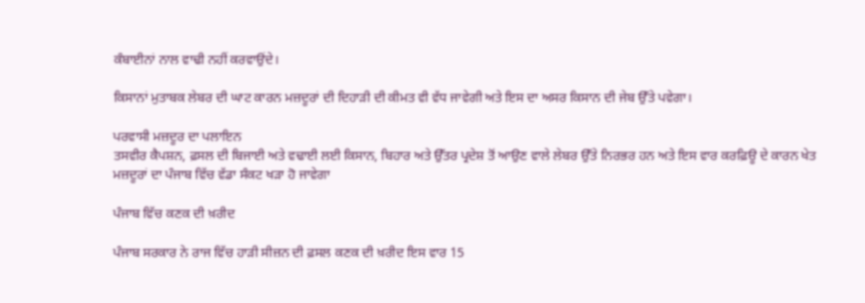ਕੰਬਾਈਨਾਂ ਨਾਲ ਵਾਢੀ ਨਹੀਂ ਕਰਵਾਉਂਦੇ।

ਕਿਸਾਨਾਂ ਮੁਤਾਬਕ ਲੇਬਰ ਦੀ ਘਾਟ ਕਾਰਨ ਮਜ਼ਦੂਰਾਂ ਦੀ ਦਿਹਾੜੀ ਦੀ ਕੀਮਤ ਵੀ ਵੱਧ ਜਾਵੇਗੀ ਅਤੇ ਇਸ ਦਾ ਅਸਰ ਕਿਸਾਨ ਦੀ ਜੇਬ ਉੱਤੇ ਪਵੇਗਾ।

ਪਰਵਾਸੀ ਮਜ਼ਦੂਰ ਦਾ ਪਲਾਇਨ
ਤਸਵੀਰ ਕੈਪਸ਼ਨ, ਫ਼ਸਲ ਦੀ ਬਿਜਾਈ ਅਤੇ ਵਢਾਈ ਲਈ ਕਿਸਾਨ, ਬਿਹਾਰ ਅਤੇ ਉੱਤਰ ਪ੍ਰਦੇਸ਼ ਤੋਂ ਆਉਣ ਵਾਲੇ ਲੇਬਰ ਉੱਤੇ ਨਿਰਭਰ ਹਨ ਅਤੇ ਇਸ ਵਾਰ ਕਰਫ਼ਿਊ ਦੇ ਕਾਰਨ ਖੇਤ ਮਜ਼ਦੂਰਾਂ ਦਾ ਪੰਜਾਬ ਵਿੱਚ ਵੱਡਾ ਸੰਕਟ ਖੜਾ ਹੋ ਜਾਵੇਗਾ

ਪੰਜਾਬ ਵਿੱਚ ਕਣਕ ਦੀ ਖ਼ਰੀਦ

ਪੰਜਾਬ ਸਰਕਾਰ ਨੇ ਰਾਜ ਵਿੱਚ ਹਾੜੀ ਸੀਜ਼ਨ ਦੀ ਫ਼ਸਲ ਕਣਕ ਦੀ ਖ਼ਰੀਦ ਇਸ ਵਾਰ 15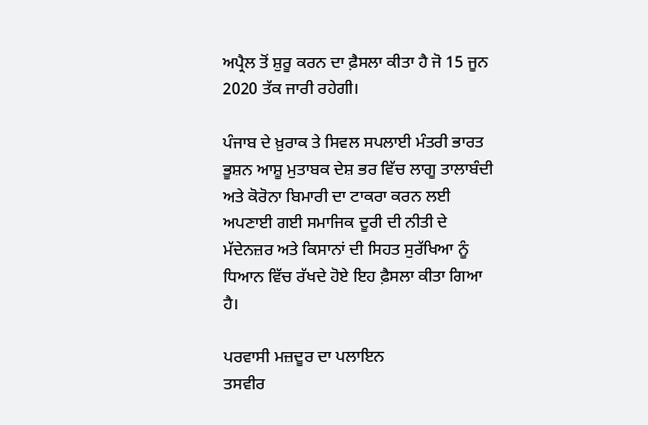ਅਪ੍ਰੈਲ ਤੋਂ ਸ਼ੁਰੂ ਕਰਨ ਦਾ ਫ਼ੈਸਲਾ ਕੀਤਾ ਹੈ ਜੋ 15 ਜੂਨ 2020 ਤੱਕ ਜਾਰੀ ਰਹੇਗੀ।

ਪੰਜਾਬ ਦੇ ਖ਼ੁਰਾਕ ਤੇ ਸਿਵਲ ਸਪਲਾਈ ਮੰਤਰੀ ਭਾਰਤ ਭੂਸ਼ਨ ਆਸ਼ੂ ਮੁਤਾਬਕ ਦੇਸ਼ ਭਰ ਵਿੱਚ ਲਾਗੂ ਤਾਲਾਬੰਦੀ ਅਤੇ ਕੋਰੋਨਾ ਬਿਮਾਰੀ ਦਾ ਟਾਕਰਾ ਕਰਨ ਲਈ ਅਪਣਾਈ ਗਈ ਸਮਾਜਿਕ ਦੂਰੀ ਦੀ ਨੀਤੀ ਦੇ ਮੱਦੇਨਜ਼ਰ ਅਤੇ ਕਿਸਾਨਾਂ ਦੀ ਸਿਹਤ ਸੁਰੱਖਿਆ ਨੂੰ ਧਿਆਨ ਵਿੱਚ ਰੱਖਦੇ ਹੋਏ ਇਹ ਫ਼ੈਸਲਾ ਕੀਤਾ ਗਿਆ ਹੈ।

ਪਰਵਾਸੀ ਮਜ਼ਦੂਰ ਦਾ ਪਲਾਇਨ
ਤਸਵੀਰ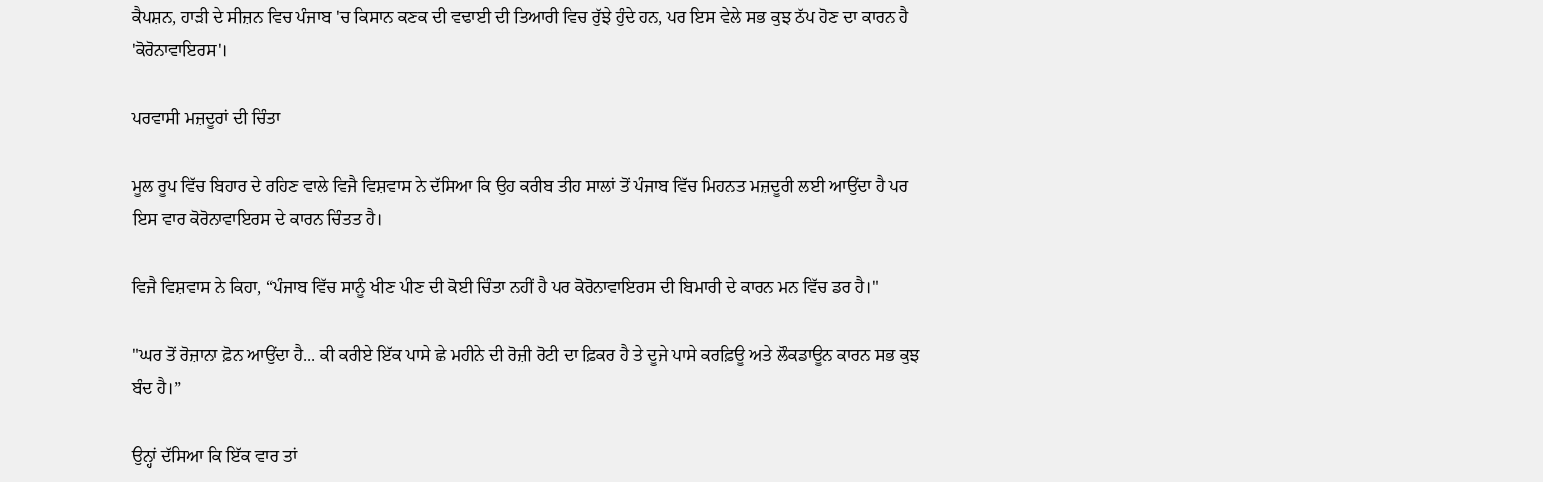ਕੈਪਸ਼ਨ, ਹਾੜੀ ਦੇ ਸੀਜ਼ਨ ਵਿਚ ਪੰਜਾਬ 'ਚ ਕਿਸਾਨ ਕਣਕ ਦੀ ਵਢਾਈ ਦੀ ਤਿਆਰੀ ਵਿਚ ਰੁੱਝੇ ਹੁੰਦੇ ਹਨ, ਪਰ ਇਸ ਵੇਲੇ ਸਭ ਕੁਝ ਠੱਪ ਹੋਣ ਦਾ ਕਾਰਨ ਹੈ 'ਕੋਰੋਨਾਵਾਇਰਸ'।

ਪਰਵਾਸੀ ਮਜ਼ਦੂਰਾਂ ਦੀ ਚਿੰਤਾ

ਮੂਲ ਰੂਪ ਵਿੱਚ ਬਿਹਾਰ ਦੇ ਰਹਿਣ ਵਾਲੇ ਵਿਜੈ ਵਿਸ਼ਵਾਸ ਨੇ ਦੱਸਿਆ ਕਿ ਉਹ ਕਰੀਬ ਤੀਹ ਸਾਲਾਂ ਤੋਂ ਪੰਜਾਬ ਵਿੱਚ ਮਿਹਨਤ ਮਜ਼ਦੂਰੀ ਲਈ ਆਉਂਦਾ ਹੈ ਪਰ ਇਸ ਵਾਰ ਕੋਰੋਨਾਵਾਇਰਸ ਦੇ ਕਾਰਨ ਚਿੰਤਤ ਹੈ।

ਵਿਜੈ ਵਿਸ਼ਵਾਸ ਨੇ ਕਿਹਾ, “ਪੰਜਾਬ ਵਿੱਚ ਸਾਨੂੰ ਖੀਣ ਪੀਣ ਦੀ ਕੋਈ ਚਿੰਤਾ ਨਹੀਂ ਹੈ ਪਰ ਕੋਰੋਨਾਵਾਇਰਸ ਦੀ ਬਿਮਾਰੀ ਦੇ ਕਾਰਨ ਮਨ ਵਿੱਚ ਡਰ ਹੈ।"

"ਘਰ ਤੋਂ ਰੋਜ਼ਾਨਾ ਫ਼ੋਨ ਆਉਂਦਾ ਹੈ... ਕੀ ਕਰੀਏ ਇੱਕ ਪਾਸੇ ਛੇ ਮਹੀਨੇ ਦੀ ਰੋਜ਼ੀ ਰੋਟੀ ਦਾ ਫ਼ਿਕਰ ਹੈ ਤੇ ਦੂਜੇ ਪਾਸੇ ਕਰਫ਼ਿਊ ਅਤੇ ਲੌਕਡਾਊਨ ਕਾਰਨ ਸਭ ਕੁਝ ਬੰਦ ਹੈ।”

ਉਨ੍ਹਾਂ ਦੱਸਿਆ ਕਿ ਇੱਕ ਵਾਰ ਤਾਂ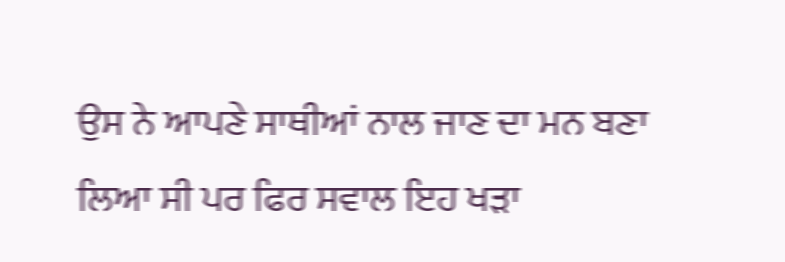ਉਸ ਨੇ ਆਪਣੇ ਸਾਥੀਆਂ ਨਾਲ ਜਾਣ ਦਾ ਮਨ ਬਣਾ ਲਿਆ ਸੀ ਪਰ ਫਿਰ ਸਵਾਲ ਇਹ ਖੜਾ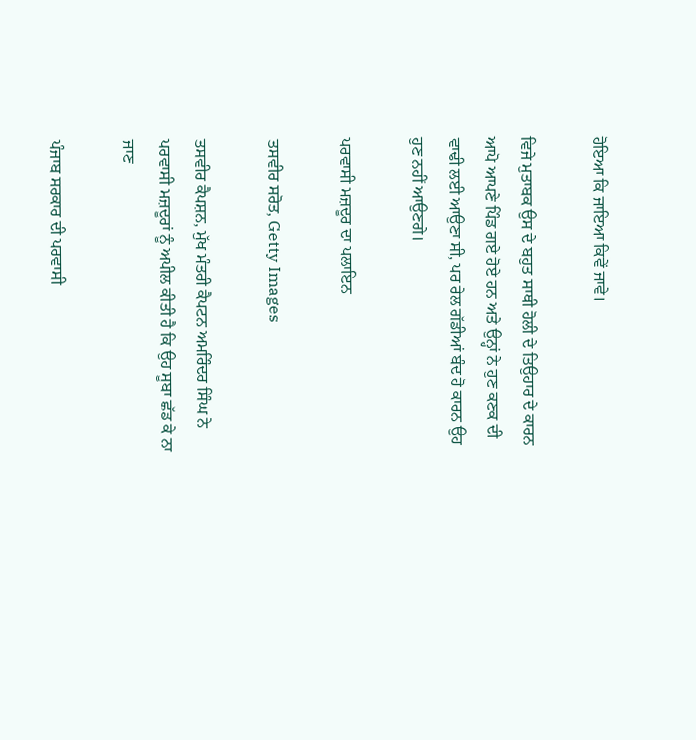ਹੋਇਆ ਕਿ ਜਾਇਆ ਕਿਵੇਂ ਜਾਵੇ।

ਵਿਜੇ ਮੁਤਾਬਕ ਉਸ ਦੇ ਬਹੁਤ ਸਾਥੀ ਹੋਲੀ ਦੇ ਤਿਉਹਾਰ ਦੇ ਕਾਰਨ ਆਪੋ ਆਪਣੇ ਪਿੰਡ ਗਏ ਹੋਏ ਹਨ ਅਤੇ ਉਨ੍ਹਾਂ ਨੇ ਹੁਣ ਕਣਕ ਦੀ ਵਾਢੀ ਲਈ ਆਉਣਾ ਸੀ, ਪਰ ਰੇਲ ਗੱਡੀਆਂ ਬੰਦ ਹੋ ਕਾਰਨ ਉਹ ਹੁਣ ਨਹੀਂ ਆਉਣਗੇ।

ਪਰਵਾਸੀ ਮਜ਼ਦੂਰ ਦਾ ਪਲਾਇਨ

ਤਸਵੀਰ ਸਰੋਤ, Getty Images

ਤਸਵੀਰ ਕੈਪਸ਼ਨ, ਮੁੱਖ ਮੰਤਰੀ ਕੈਪਟਨ ਅਮਰਿੰਦਰ ਸਿੰਘ ਨੇ ਪਰਵਾਸੀ ਮਜ਼ਦੂਰਾਂ ਨੂੰ ਅਪੀਲ ਕੀਤੀ ਹੈ ਕਿ ਉਹ ਸੂਬਾ ਛੱਡ ਕੇ ਨਾ ਜਾਣ

ਪੰਜਾਬ ਸਰਕਾਰ ਦੀ ਪਰਵਾਸੀ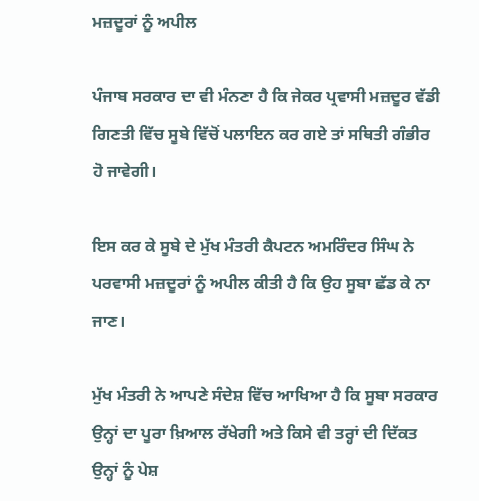ਮਜ਼ਦੂਰਾਂ ਨੂੰ ਅਪੀਲ

ਪੰਜਾਬ ਸਰਕਾਰ ਦਾ ਵੀ ਮੰਨਣਾ ਹੈ ਕਿ ਜੇਕਰ ਪ੍ਰਵਾਸੀ ਮਜ਼ਦੂਰ ਵੱਡੀ ਗਿਣਤੀ ਵਿੱਚ ਸੂਬੇ ਵਿੱਚੋਂ ਪਲਾਇਨ ਕਰ ਗਏ ਤਾਂ ਸਥਿਤੀ ਗੰਭੀਰ ਹੋ ਜਾਵੇਗੀ।

ਇਸ ਕਰ ਕੇ ਸੂਬੇ ਦੇ ਮੁੱਖ ਮੰਤਰੀ ਕੈਪਟਨ ਅਮਰਿੰਦਰ ਸਿੰਘ ਨੇ ਪਰਵਾਸੀ ਮਜ਼ਦੂਰਾਂ ਨੂੰ ਅਪੀਲ ਕੀਤੀ ਹੈ ਕਿ ਉਹ ਸੂਬਾ ਛੱਡ ਕੇ ਨਾ ਜਾਣ।

ਮੁੱਖ ਮੰਤਰੀ ਨੇ ਆਪਣੇ ਸੰਦੇਸ਼ ਵਿੱਚ ਆਖਿਆ ਹੈ ਕਿ ਸੂਬਾ ਸਰਕਾਰ ਉਨ੍ਹਾਂ ਦਾ ਪੂਰਾ ਖ਼ਿਆਲ ਰੱਖੇਗੀ ਅਤੇ ਕਿਸੇ ਵੀ ਤਰ੍ਹਾਂ ਦੀ ਦਿੱਕਤ ਉਨ੍ਹਾਂ ਨੂੰ ਪੇਸ਼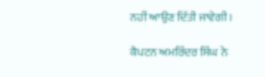ਨਹੀਂ ਆਉਣ ਦਿੱਤੀ ਜਾਵੇਗੀ।

ਕੈਪਟਨ ਅਮਰਿੰਦਰ ਸਿੰਘ ਨੇ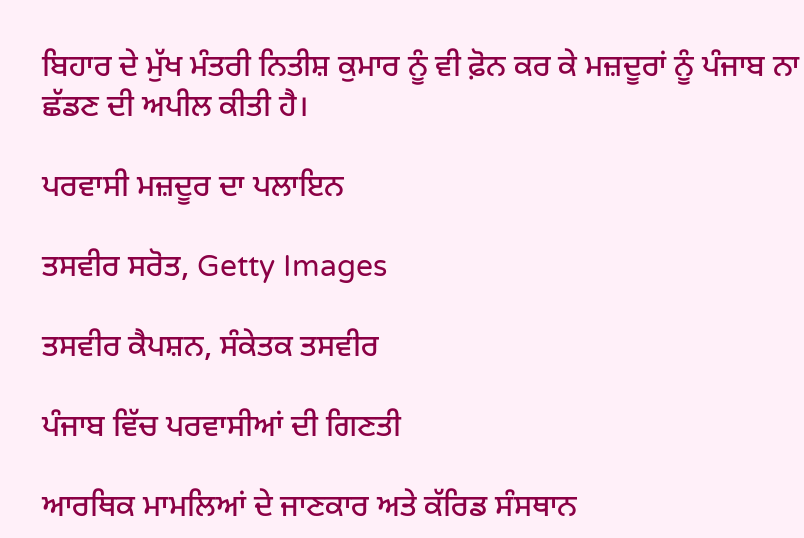ਬਿਹਾਰ ਦੇ ਮੁੱਖ ਮੰਤਰੀ ਨਿਤੀਸ਼ ਕੁਮਾਰ ਨੂੰ ਵੀ ਫ਼ੋਨ ਕਰ ਕੇ ਮਜ਼ਦੂਰਾਂ ਨੂੰ ਪੰਜਾਬ ਨਾ ਛੱਡਣ ਦੀ ਅਪੀਲ ਕੀਤੀ ਹੈ।

ਪਰਵਾਸੀ ਮਜ਼ਦੂਰ ਦਾ ਪਲਾਇਨ

ਤਸਵੀਰ ਸਰੋਤ, Getty Images

ਤਸਵੀਰ ਕੈਪਸ਼ਨ, ਸੰਕੇਤਕ ਤਸਵੀਰ

ਪੰਜਾਬ ਵਿੱਚ ਪਰਵਾਸੀਆਂ ਦੀ ਗਿਣਤੀ

ਆਰਥਿਕ ਮਾਮਲਿਆਂ ਦੇ ਜਾਣਕਾਰ ਅਤੇ ਕੱਰਿਡ ਸੰਸਥਾਨ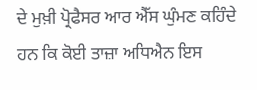ਦੇ ਮੁਖ਼ੀ ਪ੍ਰੋਫੈਸਰ ਆਰ ਐੱਸ ਘੁੰਮਣ ਕਹਿੰਦੇ ਹਨ ਕਿ ਕੋਈ ਤਾਜ਼ਾ ਅਧਿਐਨ ਇਸ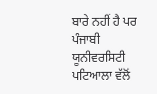ਬਾਰੇ ਨਹੀਂ ਹੈ ਪਰ ਪੰਜਾਬੀ ਯੂਨੀਵਰਸਿਟੀ ਪਟਿਆਲਾ ਵੱਲੋਂ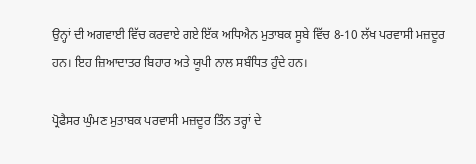ਉਨ੍ਹਾਂ ਦੀ ਅਗਵਾਈ ਵਿੱਚ ਕਰਵਾਏ ਗਏ ਇੱਕ ਅਧਿਐਨ ਮੁਤਾਬਕ ਸੂਬੇ ਵਿੱਚ 8-10 ਲੱਖ ਪਰਵਾਸੀ ਮਜ਼ਦੂਰ ਹਨ। ਇਹ ਜ਼ਿਆਦਾਤਰ ਬਿਹਾਰ ਅਤੇ ਯੂਪੀ ਨਾਲ ਸਬੰਧਿਤ ਹੁੰਦੇ ਹਨ।

ਪ੍ਰੋਫੈਸਰ ਘੁੰਮਣ ਮੁਤਾਬਕ ਪਰਵਾਸੀ ਮਜ਼ਦੂਰ ਤਿੰਨ ਤਰ੍ਹਾਂ ਦੇ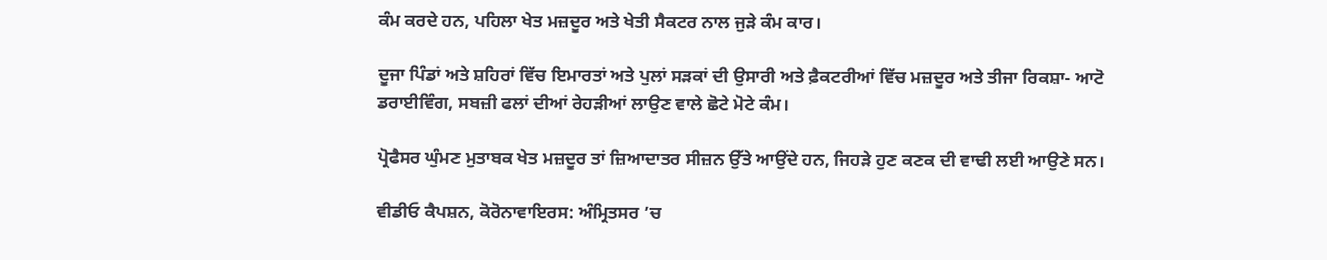ਕੰਮ ਕਰਦੇ ਹਨ, ਪਹਿਲਾ ਖੇਤ ਮਜ਼ਦੂਰ ਅਤੇ ਖੇਤੀ ਸੈਕਟਰ ਨਾਲ ਜੁੜੇ ਕੰਮ ਕਾਰ।

ਦੂਜਾ ਪਿੰਡਾਂ ਅਤੇ ਸ਼ਹਿਰਾਂ ਵਿੱਚ ਇਮਾਰਤਾਂ ਅਤੇ ਪੁਲਾਂ ਸੜਕਾਂ ਦੀ ਉਸਾਰੀ ਅਤੇ ਫ਼ੈਕਟਰੀਆਂ ਵਿੱਚ ਮਜ਼ਦੂਰ ਅਤੇ ਤੀਜਾ ਰਿਕਸ਼ਾ- ਆਟੋ ਡਰਾਈਵਿੰਗ, ਸਬਜ਼ੀ ਫਲਾਂ ਦੀਆਂ ਰੇਹੜੀਆਂ ਲਾਉਣ ਵਾਲੇ ਛੋਟੇ ਮੋਟੇ ਕੰਮ।

ਪ੍ਰੋਫੈਸਰ ਘੁੰਮਣ ਮੁਤਾਬਕ ਖੇਤ ਮਜ਼ਦੂਰ ਤਾਂ ਜ਼ਿਆਦਾਤਰ ਸੀਜ਼ਨ ਉੱਤੇ ਆਉਂਦੇ ਹਨ, ਜਿਹੜੇ ਹੁਣ ਕਣਕ ਦੀ ਵਾਢੀ ਲਈ ਆਉਣੇ ਸਨ।

ਵੀਡੀਓ ਕੈਪਸ਼ਨ, ਕੋਰੋਨਾਵਾਇਰਸ: ਅੰਮ੍ਰਿਤਸਰ ’ਚ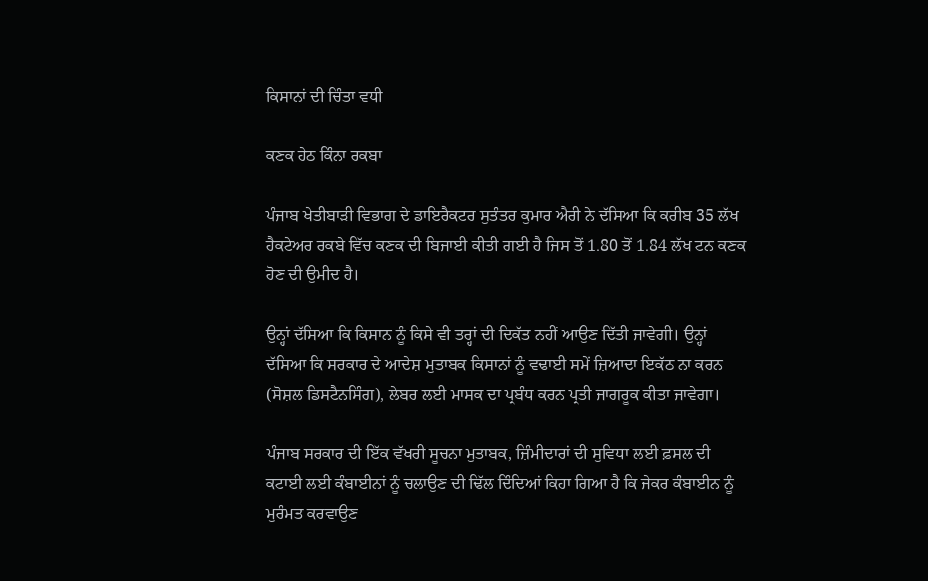ਕਿਸਾਨਾਂ ਦੀ ਚਿੰਤਾ ਵਧੀ

ਕਣਕ ਹੇਠ ਕਿੰਨਾ ਰਕਬਾ

ਪੰਜਾਬ ਖੇਤੀਬਾੜੀ ਵਿਭਾਗ ਦੇ ਡਾਇਰੈਕਟਰ ਸੁਤੰਤਰ ਕੁਮਾਰ ਐਰੀ ਨੇ ਦੱਸਿਆ ਕਿ ਕਰੀਬ 35 ਲੱਖ ਹੈਕਟੇਅਰ ਰਕਬੇ ਵਿੱਚ ਕਣਕ ਦੀ ਬਿਜਾਈ ਕੀਤੀ ਗਈ ਹੈ ਜਿਸ ਤੋਂ 1.80 ਤੋਂ 1.84 ਲੱਖ ਟਨ ਕਣਕ ਹੋਣ ਦੀ ਉਮੀਦ ਹੈ।

ਉਨ੍ਹਾਂ ਦੱਸਿਆ ਕਿ ਕਿਸਾਨ ਨੂੰ ਕਿਸੇ ਵੀ ਤਰ੍ਹਾਂ ਦੀ ਦਿਕੱਤ ਨਹੀਂ ਆਉਣ ਦਿੱਤੀ ਜਾਵੇਗੀ। ਉਨ੍ਹਾਂ ਦੱਸਿਆ ਕਿ ਸਰਕਾਰ ਦੇ ਆਦੇਸ਼ ਮੁਤਾਬਕ ਕਿਸਾਨਾਂ ਨੂੰ ਵਢਾਈ ਸਮੇਂ ਜ਼ਿਆਦਾ ਇਕੱਠ ਨਾ ਕਰਨ (ਸੋਸ਼ਲ ਡਿਸਟੈਨਸਿੰਗ), ਲੇਬਰ ਲਈ ਮਾਸਕ ਦਾ ਪ੍ਰਬੰਧ ਕਰਨ ਪ੍ਰਤੀ ਜਾਗਰੂਕ ਕੀਤਾ ਜਾਵੇਗਾ।

ਪੰਜਾਬ ਸਰਕਾਰ ਦੀ ਇੱਕ ਵੱਖਰੀ ਸੂਚਨਾ ਮੁਤਾਬਕ, ਜ਼ਿੰਮੀਦਾਰਾਂ ਦੀ ਸੁਵਿਧਾ ਲਈ ਫ਼ਸਲ ਦੀ ਕਟਾਈ ਲਈ ਕੰਬਾਈਨਾਂ ਨੂੰ ਚਲਾਉਣ ਦੀ ਢਿੱਲ ਦਿੰਦਿਆਂ ਕਿਹਾ ਗਿਆ ਹੈ ਕਿ ਜੇਕਰ ਕੰਬਾਈਨ ਨੂੰ ਮੁਰੰਮਤ ਕਰਵਾਉਣ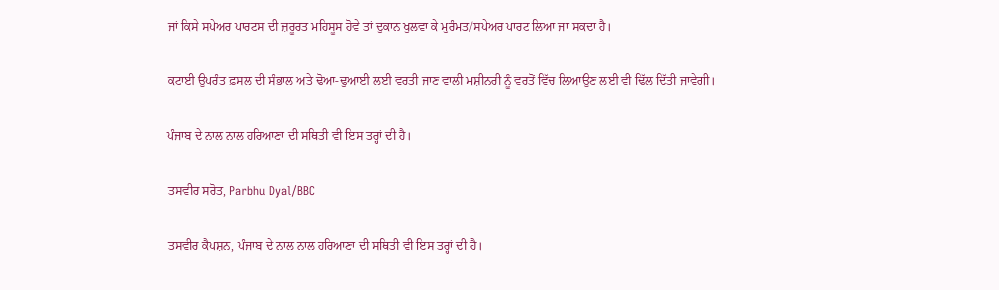ਜਾਂ ਕਿਸੇ ਸਪੇਅਰ ਪਾਰਟਸ ਦੀ ਜ਼ਰੂਰਤ ਮਹਿਸੂਸ ਹੋਵੇ ਤਾਂ ਦੁਕਾਨ ਖੁਲਵਾ ਕੇ ਮੁਰੰਮਤ/ਸਪੇਅਰ ਪਾਰਟ ਲਿਆ ਜਾ ਸਕਦਾ ਹੈ।

ਕਟਾਈ ਉਪਰੰਤ ਫ਼ਸਲ ਦੀ ਸੰਭਾਲ ਅਤੇ ਢੋਆ-ਢੁਆਈ ਲਈ ਵਰਤੀ ਜਾਣ ਵਾਲੀ ਮਸ਼ੀਨਰੀ ਨੂੰ ਵਰਤੋਂ ਵਿੱਚ ਲਿਆਉਣ ਲਈ ਵੀ ਢਿੱਲ ਦਿੱਤੀ ਜਾਵੇਗੀ।

ਪੰਜਾਬ ਦੇ ਨਾਲ ਨਾਲ ਹਰਿਆਣਾ ਦੀ ਸਥਿਤੀ ਵੀ ਇਸ ਤਰ੍ਹਾਂ ਦੀ ਹੈ।

ਤਸਵੀਰ ਸਰੋਤ, Parbhu Dyal/BBC

ਤਸਵੀਰ ਕੈਪਸ਼ਨ, ਪੰਜਾਬ ਦੇ ਨਾਲ ਨਾਲ ਹਰਿਆਣਾ ਦੀ ਸਥਿਤੀ ਵੀ ਇਸ ਤਰ੍ਹਾਂ ਦੀ ਹੈ।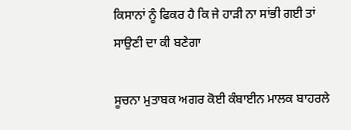ਕਿਸਾਨਾਂ ਨੂੰ ਫਿਕਰ ਹੈ ਕਿ ਜੇ ਹਾੜੀ ਨਾ ਸਾਂਭੀ ਗਈ ਤਾਂ ਸਾਉਣੀ ਦਾ ਕੀ ਬਣੇਗਾ

ਸੂਚਨਾ ਮੁਤਾਬਕ ਅਗਰ ਕੋਈ ਕੰਬਾਈਨ ਮਾਲਕ ਬਾਹਰਲੇ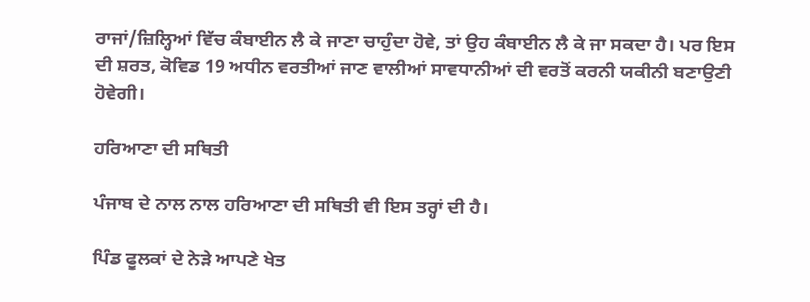ਰਾਜਾਂ/ਜ਼ਿਲ੍ਹਿਆਂ ਵਿੱਚ ਕੰਬਾਈਨ ਲੈ ਕੇ ਜਾਣਾ ਚਾਹੁੰਦਾ ਹੋਵੇ, ਤਾਂ ਉਹ ਕੰਬਾਈਨ ਲੈ ਕੇ ਜਾ ਸਕਦਾ ਹੈ। ਪਰ ਇਸ ਦੀ ਸ਼ਰਤ, ਕੋਵਿਡ 19 ਅਧੀਨ ਵਰਤੀਆਂ ਜਾਣ ਵਾਲੀਆਂ ਸਾਵਧਾਨੀਆਂ ਦੀ ਵਰਤੋਂ ਕਰਨੀ ਯਕੀਨੀ ਬਣਾਉਣੀ ਹੋਵੇਗੀ।

ਹਰਿਆਣਾ ਦੀ ਸਥਿਤੀ

ਪੰਜਾਬ ਦੇ ਨਾਲ ਨਾਲ ਹਰਿਆਣਾ ਦੀ ਸਥਿਤੀ ਵੀ ਇਸ ਤਰ੍ਹਾਂ ਦੀ ਹੈ।

ਪਿੰਡ ਫੂਲਕਾਂ ਦੇ ਨੇੜੇ ਆਪਣੇ ਖੇਤ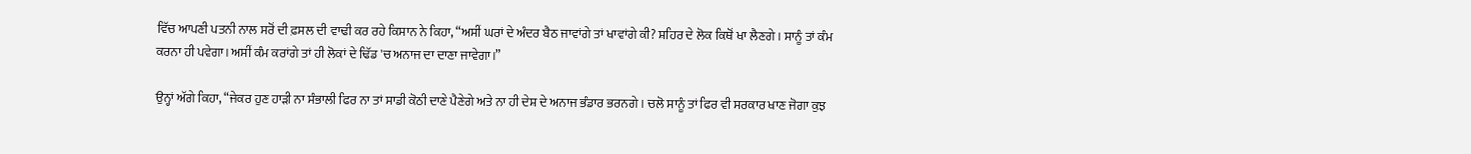ਵਿੱਚ ਆਪਣੀ ਪਤਨੀ ਨਾਲ ਸਰੋਂ ਦੀ ਫ਼ਸਲ ਦੀ ਵਾਢੀ ਕਰ ਰਹੇ ਕਿਸਾਨ ਨੇ ਕਿਹਾ, “ਅਸੀਂ ਘਰਾਂ ਦੇ ਅੰਦਰ ਬੈਠ ਜਾਵਾਂਗੇ ਤਾਂ ਖਾਵਾਂਗੇ ਕੀ? ਸ਼ਹਿਰ ਦੇ ਲੋਕ ਕਿਥੋਂ ਖਾ ਲੈਣਗੇ। ਸਾਨੂੰ ਤਾਂ ਕੰਮ ਕਰਨਾ ਹੀ ਪਵੇਗਾ। ਅਸੀਂ ਕੰਮ ਕਰਾਂਗੇ ਤਾਂ ਹੀ ਲੋਕਾਂ ਦੇ ਢਿੱਡ 'ਚ ਅਨਾਜ ਦਾ ਦਾਣਾ ਜਾਵੇਗਾ।”

ਉਨ੍ਹਾਂ ਅੱਗੇ ਕਿਹਾ, “ਜੇਕਰ ਹੁਣ ਹਾੜੀ ਨਾ ਸੰਭਾਲੀ ਫਿਰ ਨਾ ਤਾਂ ਸਾਡੀ ਕੋਠੀ ਦਾਣੇ ਪੈਣੇਗੇ ਅਤੇ ਨਾ ਹੀ ਦੇਸ਼ ਦੇ ਅਨਾਜ ਭੰਡਾਰ ਭਰਨਗੇ। ਚਲੋ ਸਾਨੂੰ ਤਾਂ ਫਿਰ ਵੀ ਸਰਕਾਰ ਖਾਣ ਜੋਗਾ ਕੁਝ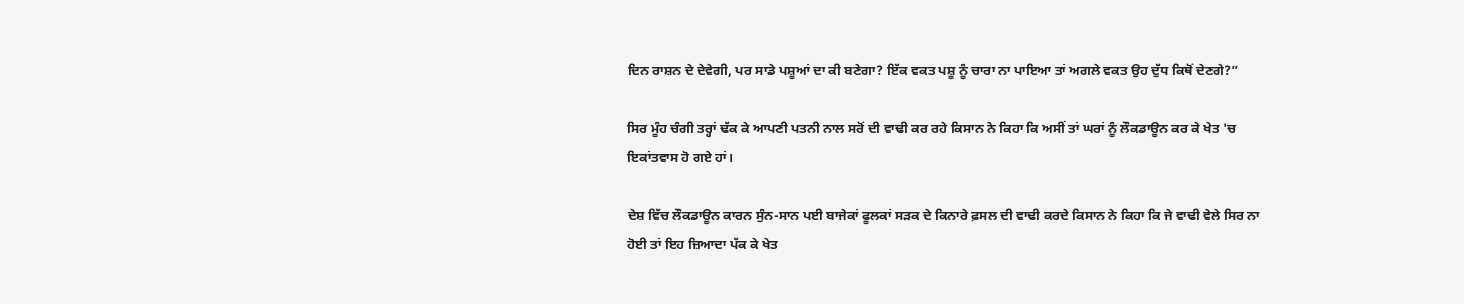ਦਿਨ ਰਾਸ਼ਨ ਦੇ ਦੇਵੇਗੀ, ਪਰ ਸਾਡੇ ਪਸ਼ੂਆਂ ਦਾ ਕੀ ਬਣੇਗਾ? ਇੱਕ ਵਕਤ ਪਸ਼ੂ ਨੂੰ ਚਾਰਾ ਨਾ ਪਾਇਆ ਤਾਂ ਅਗਲੇ ਵਕਤ ਉਹ ਦੁੱਧ ਕਿਥੋਂ ਦੇਣਗੇ?”

ਸਿਰ ਮੂੰਹ ਚੰਗੀ ਤਰ੍ਹਾਂ ਢੱਕ ਕੇ ਆਪਣੀ ਪਤਨੀ ਨਾਲ ਸਰੋਂ ਦੀ ਵਾਢੀ ਕਰ ਰਹੇ ਕਿਸਾਨ ਨੇ ਕਿਹਾ ਕਿ ਅਸੀਂ ਤਾਂ ਘਰਾਂ ਨੂੰ ਲੌਕਡਾਊਨ ਕਰ ਕੇ ਖੇਤ 'ਚ ਇਕਾਂਤਵਾਸ ਹੋ ਗਏ ਹਾਂ।

ਦੇਸ਼ ਵਿੱਚ ਲੌਕਡਾਊਨ ਕਾਰਨ ਸੁੰਨ-ਸਾਨ ਪਈ ਬਾਜੇਕਾਂ ਫੂਲਕਾਂ ਸੜਕ ਦੇ ਕਿਨਾਰੇ ਫ਼ਸਲ ਦੀ ਵਾਢੀ ਕਰਦੇ ਕਿਸਾਨ ਨੇ ਕਿਹਾ ਕਿ ਜੇ ਵਾਢੀ ਵੇਲੇ ਸਿਰ ਨਾ ਹੋਈ ਤਾਂ ਇਹ ਜ਼ਿਆਦਾ ਪੱਕ ਕੇ ਖੇਤ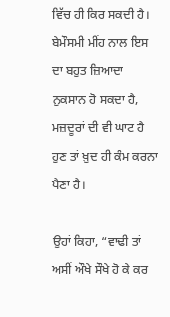ਵਿੱਚ ਹੀ ਕਿਰ ਸਕਦੀ ਹੈ। ਬੇਮੌਸਮੀ ਮੀਂਹ ਨਾਲ ਇਸ ਦਾ ਬਹੁਤ ਜ਼ਿਆਦਾ ਨੁਕਸਾਨ ਹੋ ਸਕਦਾ ਹੈ, ਮਜ਼ਦੂਰਾਂ ਦੀ ਵੀ ਘਾਟ ਹੈ ਹੁਣ ਤਾਂ ਖ਼ੁਦ ਹੀ ਕੰਮ ਕਰਨਾ ਪੈਣਾ ਹੈ।

ਉਹਾਂ ਕਿਹਾ, “ਵਾਢੀ ਤਾਂ ਅਸੀਂ ਔਖੇ ਸੌਖੇ ਹੋ ਕੇ ਕਰ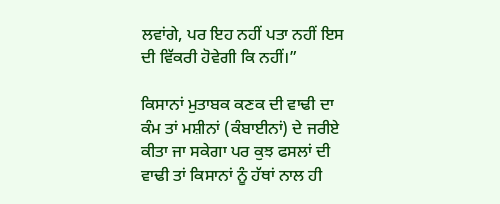ਲਵਾਂਗੇ, ਪਰ ਇਹ ਨਹੀਂ ਪਤਾ ਨਹੀਂ ਇਸ ਦੀ ਵਿੱਕਰੀ ਹੋਵੇਗੀ ਕਿ ਨਹੀਂ।”

ਕਿਸਾਨਾਂ ਮੁਤਾਬਕ ਕਣਕ ਦੀ ਵਾਢੀ ਦਾ ਕੰਮ ਤਾਂ ਮਸ਼ੀਨਾਂ (ਕੰਬਾਈਨਾਂ) ਦੇ ਜਰੀਏ ਕੀਤਾ ਜਾ ਸਕੇਗਾ ਪਰ ਕੁਝ ਫਸਲਾਂ ਦੀ ਵਾਢੀ ਤਾਂ ਕਿਸਾਨਾਂ ਨੂੰ ਹੱਥਾਂ ਨਾਲ ਹੀ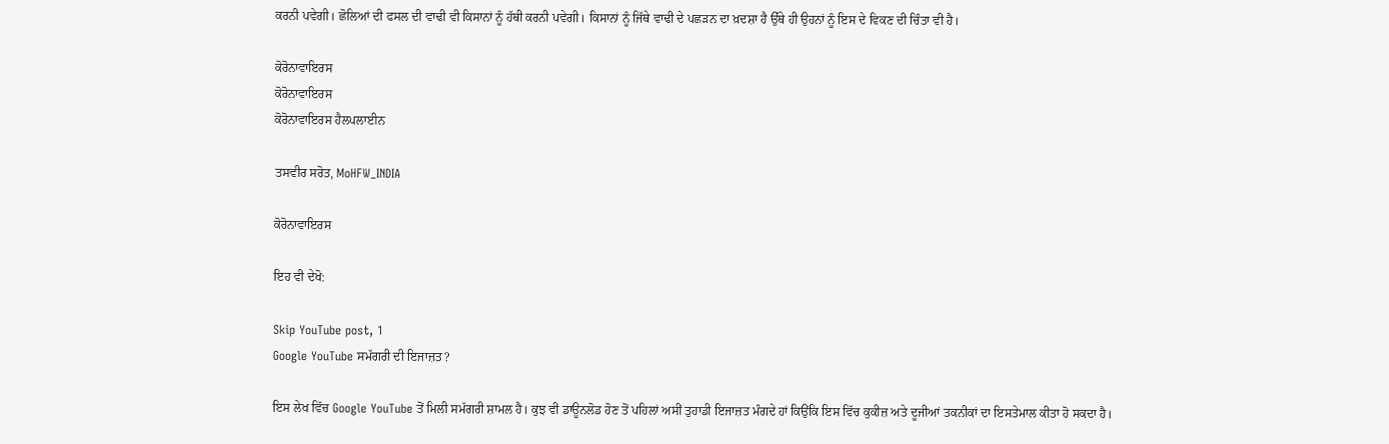ਕਰਨੀ ਪਵੇਗੀ। ਛੋਲਿਆਂ ਦੀ ਫਸਲ ਦੀ ਵਾਢੀ ਵੀ ਕਿਸਾਨਾਂ ਨੂੰ ਹੱਥੀ ਕਰਨੀ ਪਵੇਗੀ। ਕਿਸਾਨਾਂ ਨੂੰ ਜਿੱਥੇ ਵਾਢੀ ਦੇ ਪਛੜਨ ਦਾ ਖ਼ਦਸ਼ਾ ਹੈ ਉੱਥੇ ਹੀ ਉਹਨਾਂ ਨੂੰ ਇਸ ਦੇ ਵਿਕਣ ਦੀ ਚਿੰਤਾ ਵੀ ਹੈ।

ਕੋਰੋਨਾਵਾਇਰਸ
ਕੋਰੋਨਾਵਾਇਰਸ
ਕੋਰੋਨਾਵਾਇਰਸ ਹੈਲਪਲਾਈਨ

ਤਸਵੀਰ ਸਰੋਤ, MoHFW_INDIA

ਕੋਰੋਨਾਵਾਇਰਸ

ਇਹ ਵੀ ਦੇਖੋ:

Skip YouTube post, 1
Google YouTube ਸਮੱਗਰੀ ਦੀ ਇਜਾਜ਼ਤ?

ਇਸ ਲੇਖ ਵਿੱਚ Google YouTube ਤੋਂ ਮਿਲੀ ਸਮੱਗਰੀ ਸ਼ਾਮਲ ਹੈ। ਕੁਝ ਵੀ ਡਾਊਨਲੋਡ ਹੋਣ ਤੋਂ ਪਹਿਲਾਂ ਅਸੀਂ ਤੁਹਾਡੀ ਇਜਾਜ਼ਤ ਮੰਗਦੇ ਹਾਂ ਕਿਉਂਕਿ ਇਸ ਵਿੱਚ ਕੁਕੀਜ਼ ਅਤੇ ਦੂਜੀਆਂ ਤਕਨੀਕਾਂ ਦਾ ਇਸਤੇਮਾਲ ਕੀਤਾ ਹੋ ਸਕਦਾ ਹੈ।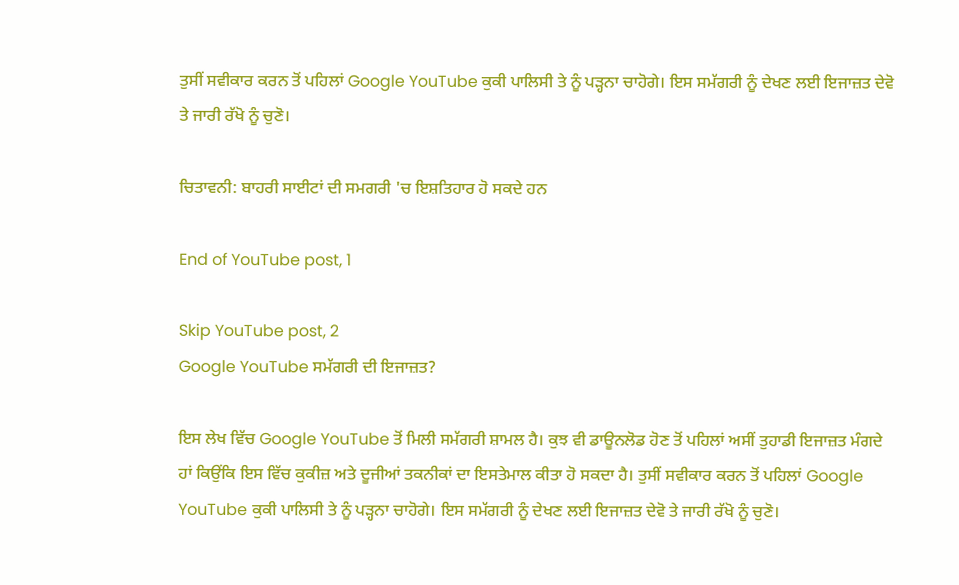ਤੁਸੀਂ ਸਵੀਕਾਰ ਕਰਨ ਤੋਂ ਪਹਿਲਾਂ Google YouTube ਕੁਕੀ ਪਾਲਿਸੀ ਤੇ ਨੂੰ ਪੜ੍ਹਨਾ ਚਾਹੋਗੇ। ਇਸ ਸਮੱਗਰੀ ਨੂੰ ਦੇਖਣ ਲਈ ਇਜਾਜ਼ਤ ਦੇਵੋ ਤੇ ਜਾਰੀ ਰੱਖੋ ਨੂੰ ਚੁਣੋ।

ਚਿਤਾਵਨੀ: ਬਾਹਰੀ ਸਾਈਟਾਂ ਦੀ ਸਮਗਰੀ 'ਚ ਇਸ਼ਤਿਹਾਰ ਹੋ ਸਕਦੇ ਹਨ

End of YouTube post, 1

Skip YouTube post, 2
Google YouTube ਸਮੱਗਰੀ ਦੀ ਇਜਾਜ਼ਤ?

ਇਸ ਲੇਖ ਵਿੱਚ Google YouTube ਤੋਂ ਮਿਲੀ ਸਮੱਗਰੀ ਸ਼ਾਮਲ ਹੈ। ਕੁਝ ਵੀ ਡਾਊਨਲੋਡ ਹੋਣ ਤੋਂ ਪਹਿਲਾਂ ਅਸੀਂ ਤੁਹਾਡੀ ਇਜਾਜ਼ਤ ਮੰਗਦੇ ਹਾਂ ਕਿਉਂਕਿ ਇਸ ਵਿੱਚ ਕੁਕੀਜ਼ ਅਤੇ ਦੂਜੀਆਂ ਤਕਨੀਕਾਂ ਦਾ ਇਸਤੇਮਾਲ ਕੀਤਾ ਹੋ ਸਕਦਾ ਹੈ। ਤੁਸੀਂ ਸਵੀਕਾਰ ਕਰਨ ਤੋਂ ਪਹਿਲਾਂ Google YouTube ਕੁਕੀ ਪਾਲਿਸੀ ਤੇ ਨੂੰ ਪੜ੍ਹਨਾ ਚਾਹੋਗੇ। ਇਸ ਸਮੱਗਰੀ ਨੂੰ ਦੇਖਣ ਲਈ ਇਜਾਜ਼ਤ ਦੇਵੋ ਤੇ ਜਾਰੀ ਰੱਖੋ ਨੂੰ ਚੁਣੋ।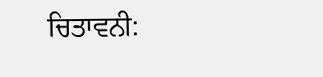ਚਿਤਾਵਨੀ: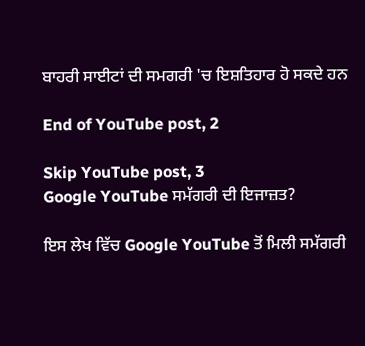ਬਾਹਰੀ ਸਾਈਟਾਂ ਦੀ ਸਮਗਰੀ 'ਚ ਇਸ਼ਤਿਹਾਰ ਹੋ ਸਕਦੇ ਹਨ

End of YouTube post, 2

Skip YouTube post, 3
Google YouTube ਸਮੱਗਰੀ ਦੀ ਇਜਾਜ਼ਤ?

ਇਸ ਲੇਖ ਵਿੱਚ Google YouTube ਤੋਂ ਮਿਲੀ ਸਮੱਗਰੀ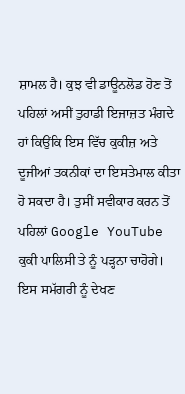ਸ਼ਾਮਲ ਹੈ। ਕੁਝ ਵੀ ਡਾਊਨਲੋਡ ਹੋਣ ਤੋਂ ਪਹਿਲਾਂ ਅਸੀਂ ਤੁਹਾਡੀ ਇਜਾਜ਼ਤ ਮੰਗਦੇ ਹਾਂ ਕਿਉਂਕਿ ਇਸ ਵਿੱਚ ਕੁਕੀਜ਼ ਅਤੇ ਦੂਜੀਆਂ ਤਕਨੀਕਾਂ ਦਾ ਇਸਤੇਮਾਲ ਕੀਤਾ ਹੋ ਸਕਦਾ ਹੈ। ਤੁਸੀਂ ਸਵੀਕਾਰ ਕਰਨ ਤੋਂ ਪਹਿਲਾਂ Google YouTube ਕੁਕੀ ਪਾਲਿਸੀ ਤੇ ਨੂੰ ਪੜ੍ਹਨਾ ਚਾਹੋਗੇ। ਇਸ ਸਮੱਗਰੀ ਨੂੰ ਦੇਖਣ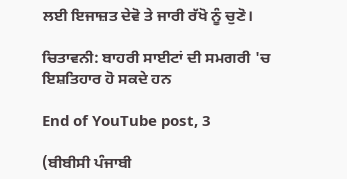ਲਈ ਇਜਾਜ਼ਤ ਦੇਵੋ ਤੇ ਜਾਰੀ ਰੱਖੋ ਨੂੰ ਚੁਣੋ।

ਚਿਤਾਵਨੀ: ਬਾਹਰੀ ਸਾਈਟਾਂ ਦੀ ਸਮਗਰੀ 'ਚ ਇਸ਼ਤਿਹਾਰ ਹੋ ਸਕਦੇ ਹਨ

End of YouTube post, 3

(ਬੀਬੀਸੀ ਪੰਜਾਬੀ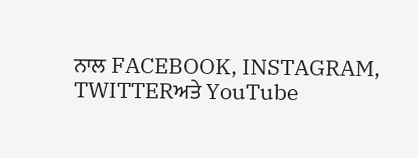ਨਾਲ FACEBOOK, INSTAGRAM, TWITTERਅਤੇ YouTube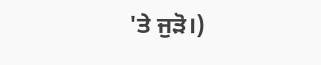'ਤੇ ਜੁੜੋ।)